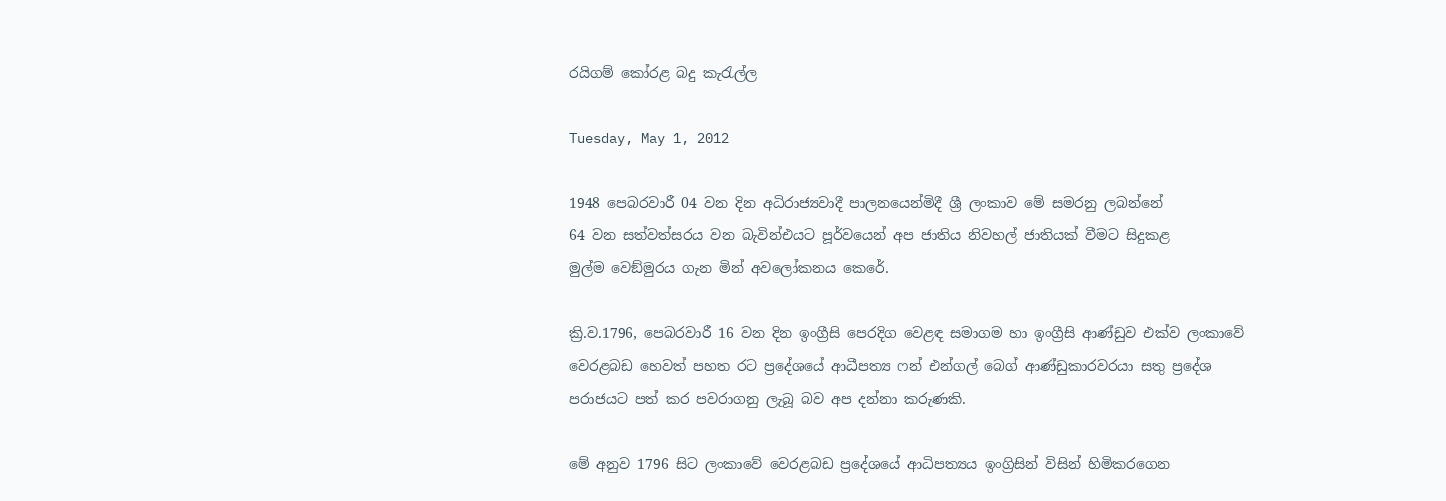රයිගම් කෝරළ බදු කැරැල්ල

Tuesday, May 1, 2012

1948 පෙබරවාරී 04 වන දින අධිරාජ්‍යවාදී පාලනයෙන්මිදී ශ්‍රී ලංකාව මේ සමරනු ලබන්නේ
64 වන සත්වත්සරය වන බැවින්එයට පූර්වයෙන් අප ජාතිය නිවහල් ජාතියක් වීමට සිදුකළ
මුල්ම වෙඞ්මුරය ගැන මින් අවලෝකනය කෙරේ.

ක්‍රි.ව.1796, පෙබරවාරී 16 වන දින ඉංග්‍රීසි පෙරදිග වෙළඳ සමාගම හා ඉංග්‍රීසි ආණ්ඩුව එක්ව ලංකාවේ වෙරළබඩ හෙවත් පහත රට ප්‍රදේශයේ ආධීපත්‍ය ෆන් එන්ගල් බෙග් ආණ්ඩුකාරවරයා සතු ප්‍රදේශ පරාජයට පත් කර පවරාගනු ලැබූ බව අප දන්නා කරුණකි.

මේ අනුව 1796 සිට ලංකාවේ වෙරළබඩ ප්‍රදේශයේ ආධිපත්‍යය ඉංග්‍රිසින් විසින් හිමිකරගෙන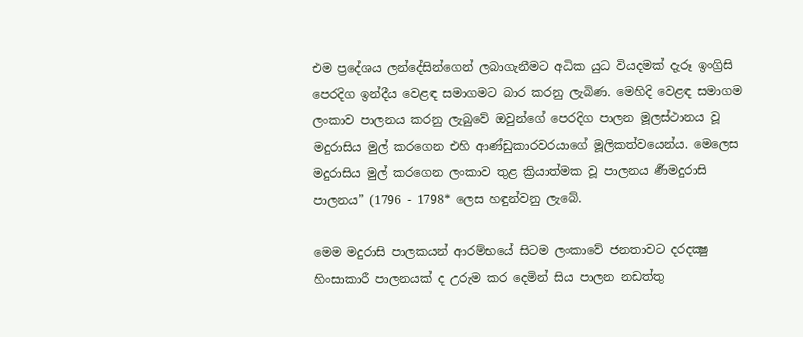එම ප්‍රදේශය ලන්දේසින්ගෙන් ලබාගැනීමට අධික යුධ වියදමක් දැරූ ඉංග්‍රිසි පෙරදිග ඉන්දීය වෙළඳ සමාගමට බාර කරනු ලැබිණ. මෙහිදි වෙළඳ සමාගම ලංකාව පාලනය කරනු ලැබුවේ ඔවුන්ගේ පෙරදිග පාලන මූලස්ථානය වූ මදුරාසිය මුල් කරගෙන එහි ආණ්ඩුකාරවරයාගේ මූලිකත්වයෙන්ය. මෙලෙස මදුරාසිය මුල් කරගෙන ලංකාව තුළ ක්‍රියාත්මක වූ පාලනය ර්‍ණමදුරාසි පාලනය” (1796 - 1798* ලෙස හඳුන්වනු ලැබේ.

මෙම මදුරාසි පාලකයන් ආරම්භයේ සිටම ලංකාවේ ජනතාවට දරදක්‍ෂු හිංසාකාරී පාලනයක් ද උරුම කර දෙමින් සිය පාලන නඩත්තු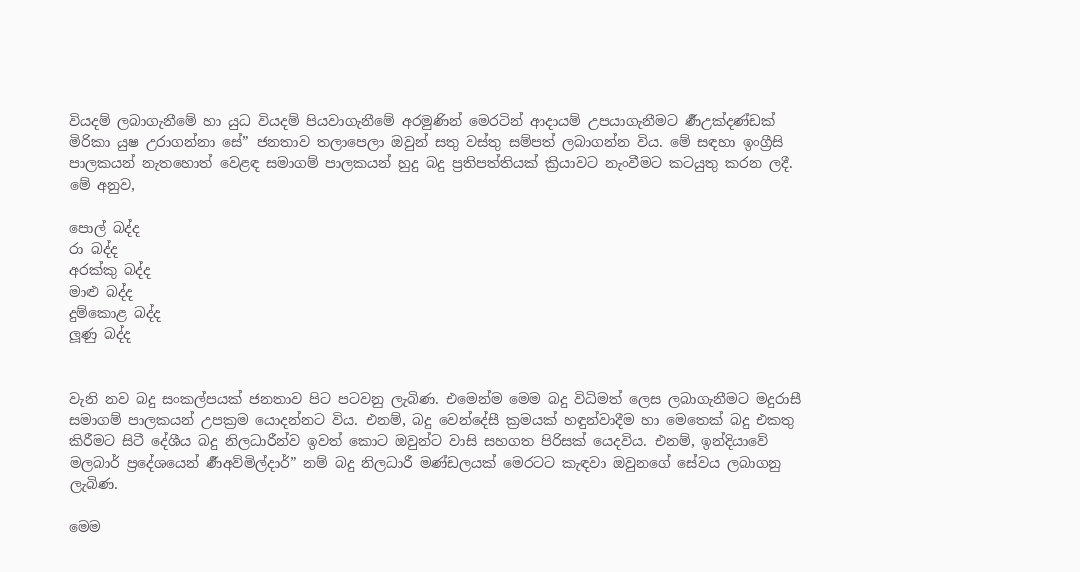වියදම් ලබාගැනීමේ හා යුධ වියදම් පියවාගැනීමේ අරමුණින් මෙරටින් ආදායම් උපයාගැනීමට ර්‍ණඋක්දණ්ඩක් මිරිකා යුෂ උරාගන්නා සේ” ජනතාව තලාපෙලා ඔවුන් සතු වස්තු සම්පත් ලබාගන්න විය. මේ සඳහා ඉංග්‍රීසි පාලකයන් නැතහොත් වෙළඳ සමාගම් පාලකයන් හුදු බදු ප්‍රතිපත්තියක් ක්‍රියාවට නැංවීමට කටයුතු කරන ලදී.
මේ අනුව,

පොල් බද්ද
රා බද්ද
අරක්කු බද්ද
මාළු බද්ද
දුම්කොළ බද්ද
ලූණු බද්ද


වැනි නව බදු සංකල්පයක් ජනතාව පිට පටවනු ලැබිණ. එමෙන්ම මෙම බදු විධිමත් ලෙස ලබාගැනීමට මදුරාසී සමාගම් පාලකයන් උපක්‍රම යොදන්නට විය. එනම්, බදු වෙන්දේසී ක්‍රමයක් හඳුන්වාදීම හා මෙතෙක් බදු එකතු කිරීමට සිටී දේශීය බදු නිලධාරීන්ව ඉවත් කොට ඔවුන්ට වාසි සහගත පිරිසක් යෙදවිය. එනම්, ඉන්දියාවේ මලබාර් ප්‍රදේශයෙන් ර්‍ණඅව්මිල්දාර්” නම් බදු නිලධාරී මණ්ඩලයක් මෙරටට කැඳවා ඔවුනගේ සේවය ලබාගනු ලැබිණ.

මෙම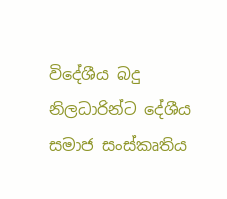විදේශීය බදු නිලධාරින්ට දේශීය සමාජ සංස්කෘතිය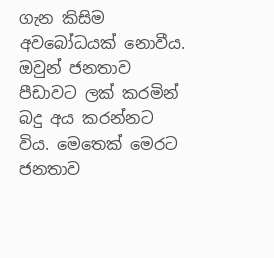ගැන කිසිම අවබෝධයක් නොවීය. ඔවුන් ජනතාව පීඩාවට ලක් කරමින් බදු අය කරන්නට විය. මෙතෙක් මෙරට ජනතාව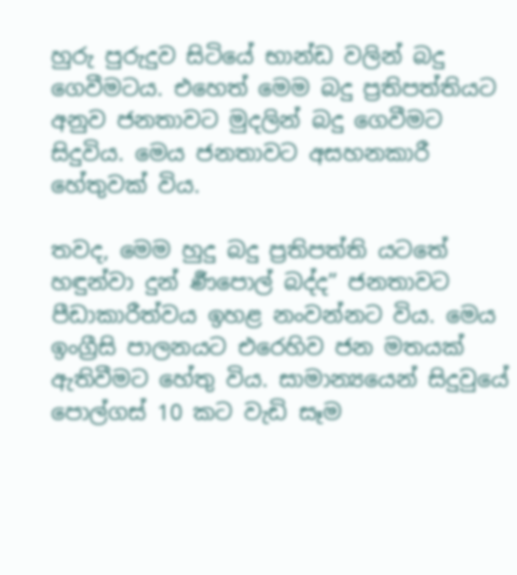හුරු පුරුදුව සිටියේ භාන්ඩ වලින් බදු ගෙවීමටය. එහෙත් මෙම බදු ප්‍රතිපත්තියට අනුව ජනතාවට මුදලින් බදු ගෙවීමට සිදුවිය. මෙය ජනතාවට අසහනකාරී හේතුවක් විය.

තවද, මෙම හුදු බදු ප්‍රතිපත්ති යටතේ හඳුන්වා දුන් ර්‍ණපොල් බද්ද” ජනතාවට පීඩාකාරීත්වය ඉහළ නංවන්නට විය. මෙය ඉංග්‍රීසි පාලනයට එරෙහිව ජන මතයක් ඇතිවීමට හේතු විය. සාමාන්‍යයෙන් සිදුවුයේ පොල්ගස් 10 කට වැඩි සෑම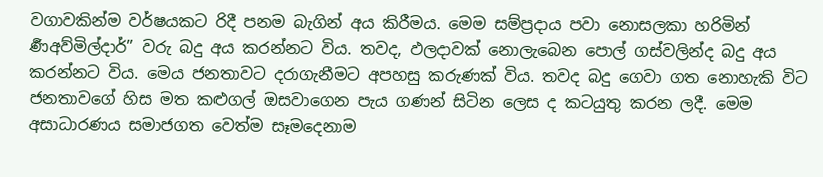වගාවකින්ම වර්ෂයකට රිදී පනම බැගින් අය කිරීමය. මෙම සම්ප්‍රදාය පවා නොසලකා හරිමින් ර්‍ණඅව්මිල්දාර්” වරු බදු අය කරන්නට විය. තවද, ඵලදාවක් නොලැබෙන පොල් ගස්වලින්ද බදු අය කරන්නට විය. මෙය ජනතාවට දරාගැනීමට අපහසු කරුණක් විය. තවද බදු ගෙවා ගත නොහැකි විට ජනතාවගේ හිස මත කළුගල් ඔසවාගෙන පැය ගණන් සිටින ලෙස ද කටයුතු කරන ලදී. මෙම අසාධාරණය සමාජගත වෙත්ම සෑමදෙනාම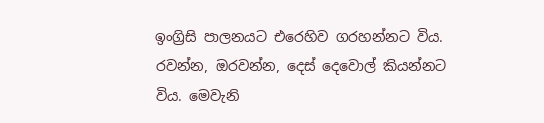ඉංග්‍රිසි පාලනයට එරෙහිව ගරහන්නට විය. රවන්න, ඔරවන්න, දෙස් දෙවොල් කියන්නට විය. මෙවැනි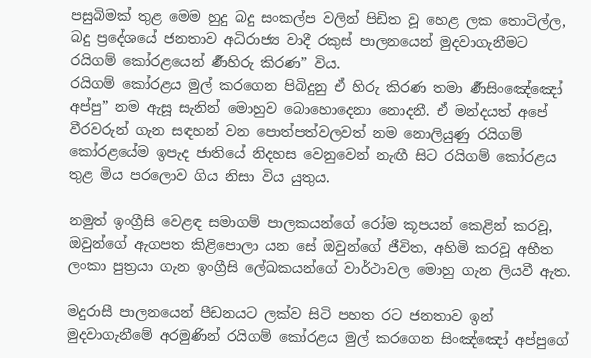පසුබිමක් තුළ මෙම හුදු බදු සංකල්ප වලින් පිඩිත වූ හෙළ ලක තොටිල්ල, බදු ප්‍රදේශයේ ජනතාව අධිරාජ්‍ය වාදී රකුස් පාලනයෙන් මුදවාගැනීමට රයිගම් කෝරළයෙන් ර්‍ණහිරු කිරණ” විය.
රයිගම් කෝරළය මුල් කරගෙන පිබිදුනු ඒ හිරු කිරණ තමා ර්‍ණසිංඤේඤෝ අප්පු” නම ඇසූ සැනින් මොහුව බොහොදෙනා නොදනී. ඒ මන්දයත් අපේ වීරවරුන් ගැන සඳහන් වන පොත්පත්වලවත් නම නොලියුණු රයිගම් කෝරළයේම ඉපැද ජාතියේ නිදහස වෙනුවෙන් නැඟී සිට රයිගම් කෝරළය තුළ මිය පරලොව ගිය නිසා විය යුතුය.

නමුත් ඉංග්‍රීසි වෙළඳ සමාගම් පාලකයන්ගේ රෝම කූපයන් කෙළින් කරවූ, ඔවුන්ගේ ඇගපත කිළිපොලා යන සේ ඔවුන්ගේ ජීවිත, අහිමි කරවූ අභීත ලංකා පුත්‍රයා ගැන ඉංග්‍රීසි ලේඛකයන්ගේ වාර්ථාවල මොහු ගැන ලියවී ඇත.

මදුරාසී පාලනයෙන් පීඩනයට ලක්ව සිටි පහත රට ජනතාව ඉන් මුදවාගැනීමේ අරමුණින් රයිගම් කෝරළය මුල් කරගෙන සිංඤ්ඤෝ අප්පුගේ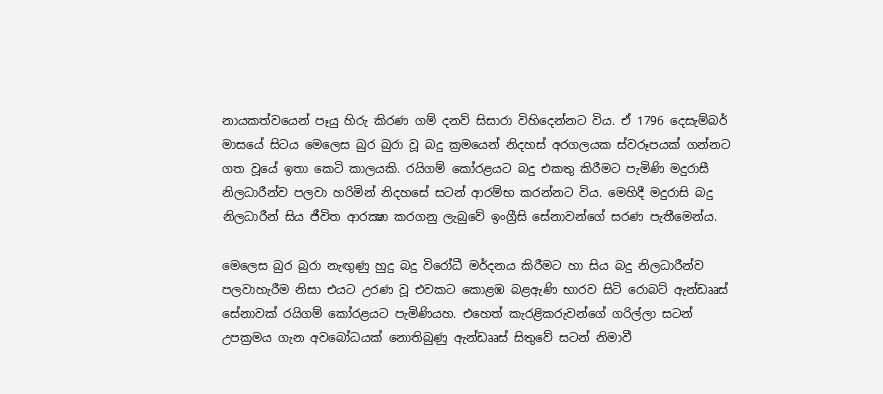නායකත්වයෙන් පෑයු හිරු කිරණ ගම් දනව් සිසාරා විහිදෙන්නට විය. ඒ 1796 දෙසැම්බර් මාසයේ සිටය මෙලෙස බුර බුරා වූ බදු ක්‍රමයෙන් නිදහස් අරගලයක ස්වරූපයක් ගන්නට ගත වූයේ ඉතා කෙටි කාලයකි. රයිගම් කෝරළයට බදු එකතු කිරීමට පැමිණි මදුරාසී නිලධාරීන්ව පලවා හරිමින් නිදහසේ සටන් ආරම්භ කරන්නට විය. මෙහිදී මදුරාසි බදු නිලධාරීන් සිය ජීවිත ආරක්‍ෂා කරගනු ලැබුවේ ඉංග්‍රීසි සේනාවන්ගේ සරණ පැතීමෙන්ය.

මෙලෙස බුර බුරා නැඟුණු හුදු බදු විරෝධී මර්දනය කිරීමට හා සිය බදු නිලධාරීන්ව පලවාහැරීම නිසා එයට උරණ වූ එවකට කොළඹ බළඇණි භාරව සිටි රොබට් ඇන්ඩෲස් සේනාවක් රයිගම් කෝරළයට පැමිණියහ. එහෙත් කැරළිකරුවන්ගේ ගරිල්ලා සටන් උපක්‍රමය ගැන අවබෝධයක් නොතිබුණු ඇන්ඩෲස් සිතුවේ සටන් නිමාවී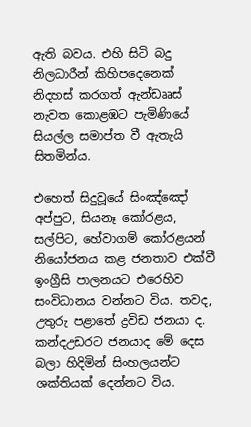ඇති බවය. එහි සිටි බදු නිලධාරීන් කිහිපදෙනෙක් නිදහස් කරගත් ඇන්ඩෲස් නැවත කොළඹට පැමිණියේ සියල්ල සමාප්ත වී ඇතැයි සිතමින්ය.

එහෙත් සිදුවූයේ සිංඤ්ඤෝ අප්පුට, සියනෑ කෝරළය, සල්පිට, හේවාගම් කෝරළයන් නියෝජනය කළ ජනතාව එක්වී ඉංග්‍රීසි පාලනයට එරෙහිව සංවිධානය වන්නට විය. තවද, උතුරු පළාතේ ද්‍රවිඩ ජනයා ද. කන්දඋඩරට ජනයාද මේ දෙස බලා හිදිමින් සිංහලයන්ට ශක්තියක් දෙන්නට විය.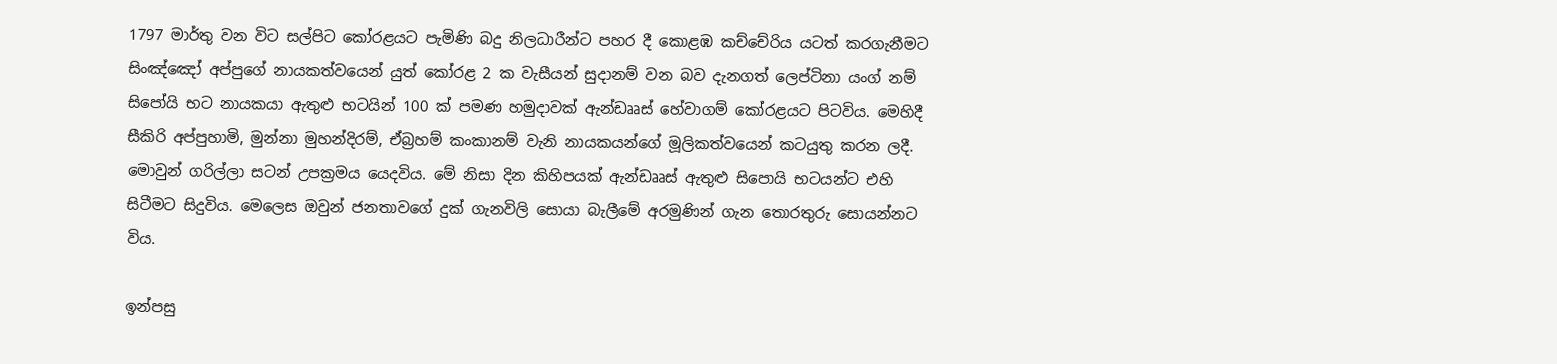1797 මාර්තු වන විට සල්පිට කෝරළයට පැමිණි බදු නිලධාරීන්ට පහර දී කොළඹ කච්චේරිය යටත් කරගැනීමට සිංඤ්ඤෝ අප්පුගේ නායකත්වයෙන් යුත් කෝරළ 2 ක වැසීයන් සුදානම් වන බව දැනගත් ලෙප්ටිනා යංග් නම් සිපෝයි භට නායකයා ඇතුළු භටයින් 100 ක් පමණ හමුදාවක් ඇන්ඩෲස් හේවාගම් කෝරළයට පිටවිය. මෙහිදී සීකිරි අප්පුහාමි, මුන්නා මුහන්දිරම්, ඒබ්‍රහම් කංකානම් වැනි නායකයන්ගේ මූලිකත්වයෙන් කටයුතු කරන ලදී. මොවුන් ගරිල්ලා සටන් උපක්‍රමය යෙදවිය. මේ නිසා දින කිහිපයක් ඇන්ඩෲස් ඇතුළු සිපොයි භටයන්ට එහි සිටීමට සිදුවිය. මෙලෙස ඔවුන් ජනතාවගේ දුක් ගැනවිලි සොයා බැලීමේ අරමුණින් ගැන තොරතුරු සොයන්නට විය.

ඉන්පසු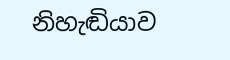නිහැඬියාව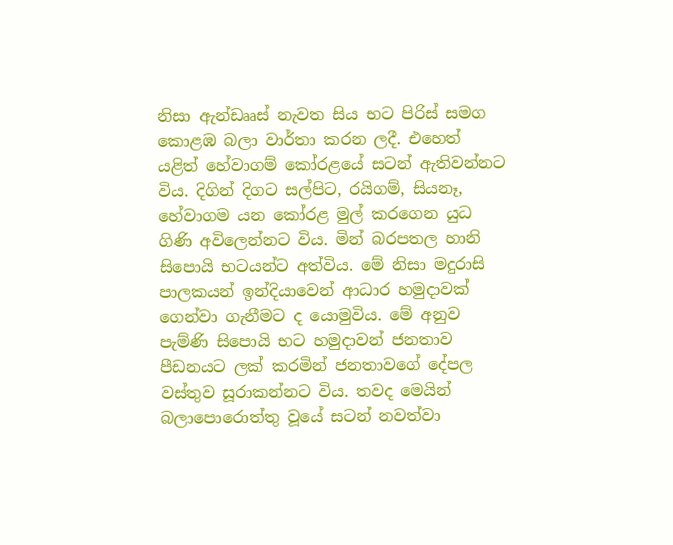නිසා ඇන්ඩෲස් නැවත සිය භට පිරිස් සමග කොළඹ බලා වාර්තා කරන ලදී. එහෙත් යළිත් හේවාගම් කෝරළයේ සටන් ඇතිවන්නට විය. දිගින් දිගට සල්පිට, රයිගම්, සියනෑ, හේවාගම යන කෝරළ මුල් කරගෙන යුධ ගිණි අවිලෙන්නට විය. මින් බරපතල හානි සිපොයි භටයන්ට අත්විය. මේ නිසා මදුරාසි පාලකයන් ඉන්දියාවෙන් ආධාර හමුදාවක් ගෙන්වා ගැනීමට ද යොමුවිය. මේ අනුව පැම්ණි සිපොයි භට හමුදාවන් ජනතාව පීඩනයට ලක් කරමින් ජනතාවගේ දේපල වස්තුව සූරාකන්නට විය. තවද මෙයින් බලාපොරොත්තු වූයේ සටන් නවත්වා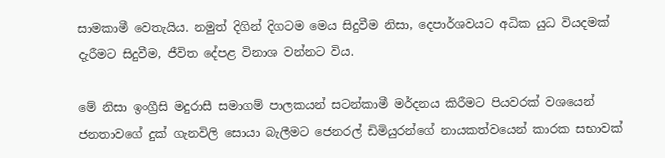සාමකාමී වෙතැයිය. නමුත් දිගින් දිගටම මෙය සිදුවීම නිසා, දෙපාර්ශවයට අධික යුධ වියදමක් දැරීමට සිදුවීම, ජීවිත දේපළ විනාශ වන්නට විය.

මේ නිසා ඉංග්‍රීසි මදුරාසී සමාගම් පාලකයන් සටන්කාමී මර්දනය කිරීමට පියවරක් වශයෙන් ජනතාවගේ දුක් ගැනවිලි සොයා බැලීමට ජෙනරල් ඩිමියුරන්ගේ නායකත්වයෙන් කාරක සභාවක්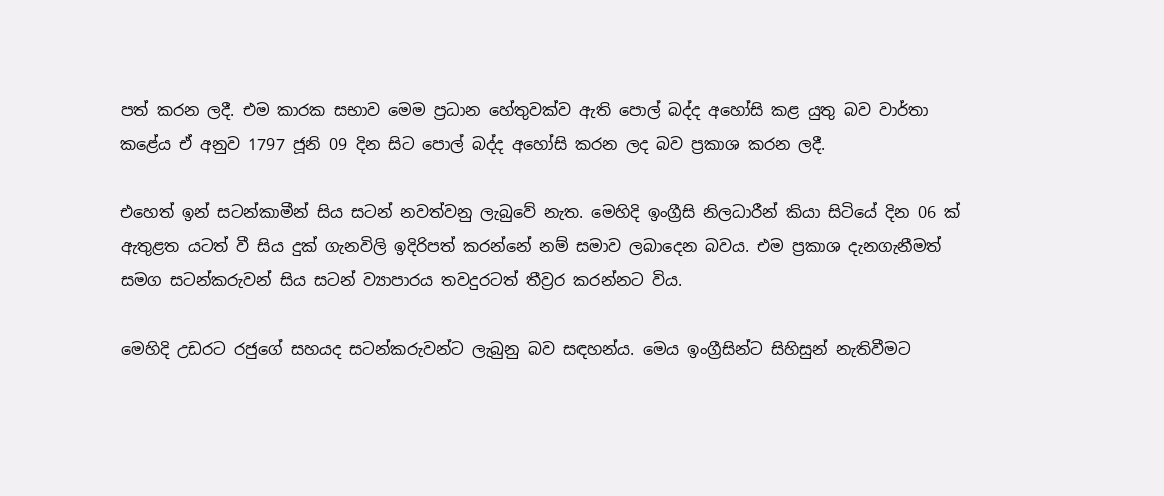පත් කරන ලදී. එම කාරක සභාව මෙම ප්‍රධාන හේතුවක්ව ඇති පොල් බද්ද අහෝසි කළ යුතු බව වාර්තා කළේය ඒ අනුව 1797 ජූනි 09 දින සිට පොල් බද්ද අහෝසි කරන ලද බව ප්‍රකාශ කරන ලදී.

එහෙත් ඉන් සටන්කාමීන් සිය සටන් නවත්වනු ලැබුවේ නැත. මෙහිදි ඉංග්‍රීසි නිලධාරීන් කියා සිටියේ දින 06 ක් ඇතුළත යටත් වී සිය දුක් ගැනවිලි ඉදිරිපත් කරන්නේ නම් සමාව ලබාදෙන බවය. එම ප්‍රකාශ දැනගැනීමත් සමග සටන්කරුවන් සිය සටන් ව්‍යාපාරය තවදුරටත් තීව්‍රර කරන්නට විය.

මෙහිදි උඩරට රජුගේ සහයද සටන්කරුවන්ට ලැබුනු බව සඳහන්ය. මෙය ඉංග්‍රීසින්ට සිහිසුන් නැතිවීමට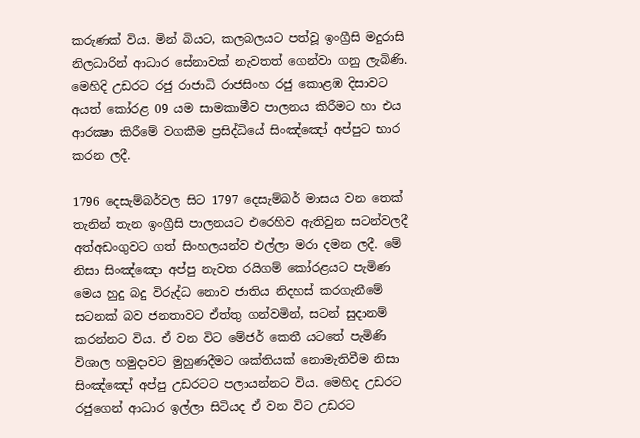කරුණක් විය. මින් බියට, කලබලයට පත්වූ ඉංග්‍රීසි මදුරාසි නිලධාරින් ආධාර සේනාවක් නැවතත් ගෙන්වා ගනු ලැබිණි. මෙහිදි උඩරට රජු රාජාධි රාජසිංහ රජු කොළඹ දිසාවට අයත් කෝරළ 09 යම සාමකාමීව පාලනය කිරීමට හා එය ආරක්‍ෂා කිරීමේ වගකීම ප්‍රසිද්ධියේ සිංඤ්ඤෝ අප්පුට භාර කරන ලදී.

1796 දෙසැම්බර්වල සිට 1797 දෙසැම්බර් මාසය වන තෙක් තැනින් තැන ඉංග්‍රීසි පාලනයට එරෙහිව ඇතිවුන සටන්වලදී අත්අඩංගුවට ගත් සිංහලයන්ව එල්ලා මරා දමන ලදී. මේ නිසා සිංඤ්ඤො අප්පු නැවත රයිගම් කෝරළයට පැමිණ මෙය හුදු බදු විරුද්ධ නොව ජාතිය නිදහස් කරගැනීමේ සටනක් බව ජනතාවට ඒත්තු ගන්වමින්, සටන් සුදානම් කරන්නට විය. ඒ වන විට මේජර් කෙතී යටතේ පැමිණි විශාල හමුදාවට මුහුණදීමට ශක්තියක් නොමැතිවීම නිසා සිංඤ්ඤෝ අප්පු උඩරටට පලායන්නට විය. මෙහිද උඩරට රජුගෙන් ආධාර ඉල්ලා සිටියද ඒ වන විට උඩරට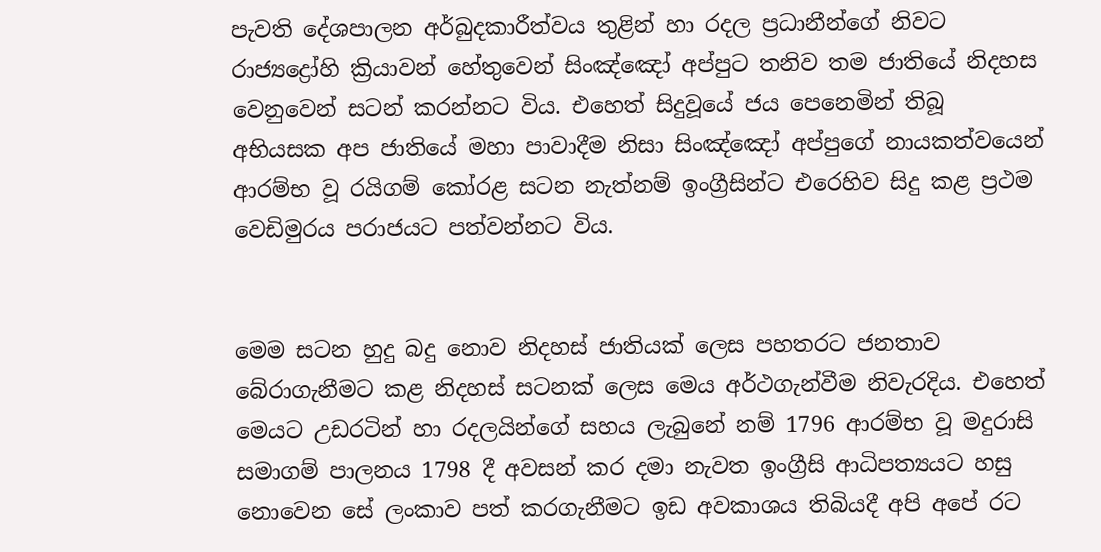පැවති දේශපාලන අර්බුදකාරීත්වය තුළින් හා රදල ප්‍රධානීන්ගේ නිවට රාජ්‍යද්‍රෝහි ක්‍රියාවන් හේතුවෙන් සිංඤ්ඤෝ අප්පුට තනිව තම ජාතියේ නිදහස වෙනුවෙන් සටන් කරන්නට විය. එහෙත් සිදුවූයේ ජය පෙනෙමින් තිබූ අභියසක අප ජාතියේ මහා පාවාදීම නිසා සිංඤ්ඤෝ අප්පුගේ නායකත්වයෙන් ආරම්භ වූ රයිගම් කෝරළ සටන නැත්නම් ඉංග්‍රීසින්ට එරෙහිව සිදු කළ ප්‍රථම වෙඩිමුරය පරාජයට පත්වන්නට විය.


මෙම සටන හුදු බදු නොව නිදහස් ජාතියක් ලෙස පහතරට ජනතාව බේරාගැනීමට කළ නිදහස් සටනක් ලෙස මෙය අර්ථගැන්වීම නිවැරදිය. එහෙත් මෙයට උඩරටින් හා රදලයින්ගේ සහය ලැබුනේ නම් 1796 ආරම්භ වූ මදුරාසි සමාගම් පාලනය 1798 දී අවසන් කර දමා නැවත ඉංග්‍රීසි ආධිපත්‍යයට හසු නොවෙන සේ ලංකාව පත් කරගැනීමට ඉඩ අවකාශය තිබියදී අපි අපේ රට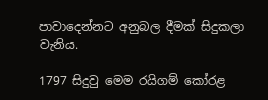පාවාදෙන්නට අනුබල දීමක් සිදුකලා වැනිය.

1797 සිදුවු මෙම රයිගම් කෝරළ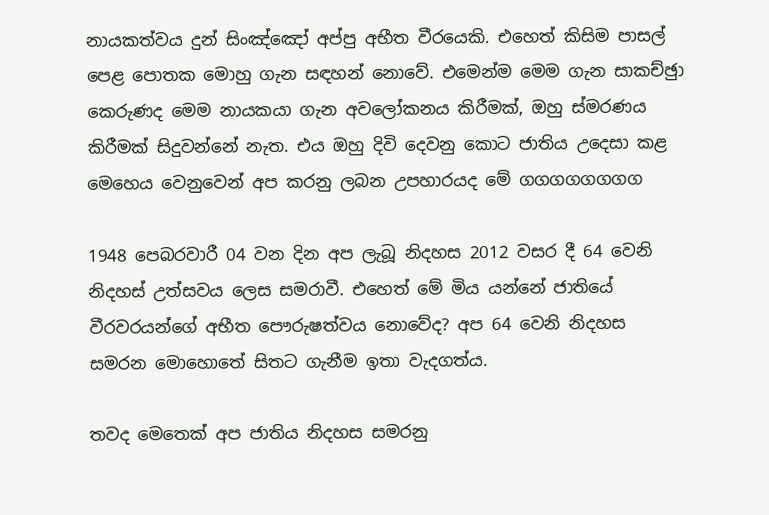නායකත්වය දුන් සිංඤ්ඤෝ අප්පු අභීත වීරයෙකි. එහෙත් කිසිම පාසල් පෙළ පොතක මොහු ගැන සඳහන් නොවේ. එමෙන්ම මෙම ගැන සාකච්ඡුා කෙරුණද මෙම නායකයා ගැන අවලෝකනය කිරීමක්, ඔහු ස්මරණය කිරීමක් සිදුවන්නේ නැත. එය ඔහු දිවි දෙවනු කොට ජාතිය උදෙසා කළ මෙහෙය වෙනුවෙන් අප කරනු ලබන උපහාරයද මේ ගගගගගගගග

1948 පෙබරවාරී 04 වන දින අප ලැබූ නිදහස 2012 වසර දී 64 වෙනි නිදහස් උත්සවය ලෙස සමරාවී. එහෙත් මේ මිය යන්නේ ජාතියේ වීරවරයන්ගේ අභීත පෞරුෂත්වය නොවේද? අප 64 වෙනි නිදහස සමරන මොහොතේ සිතට ගැනීම ඉතා වැදගත්ය.

තවද මෙතෙක් අප ජාතිය නිදහස සමරනු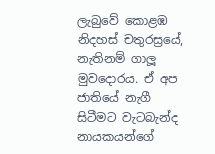ලැබුවේ කොළඹ නිදහස් චතුරස්‍රයේ, නැතිනම් ගාලූ මුවදොරය. ඒ අප ජාතියේ නැගී සිටීමට වැටබැන්ද නායකයන්ගේ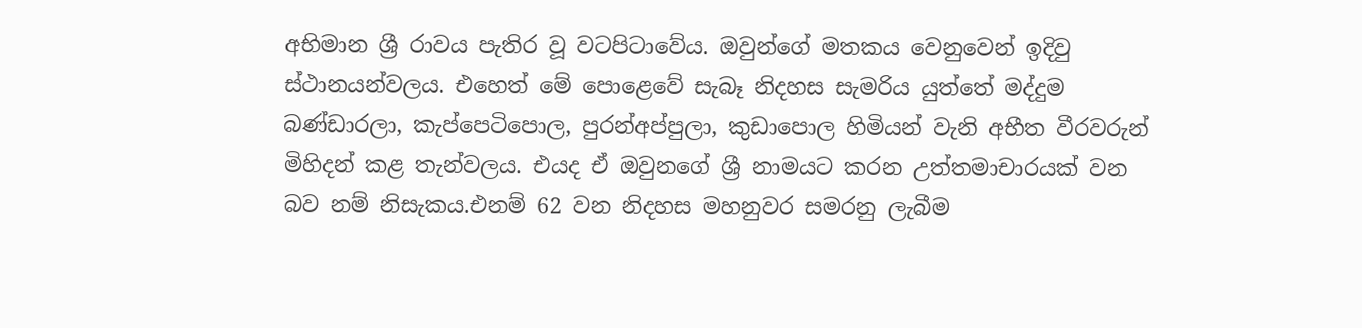අභිමාන ශ්‍රී රාවය පැතිර වූ වටපිටාවේය. ඔවුන්ගේ මතකය වෙනුවෙන් ඉදිවු ස්ථානයන්වලය. එහෙත් මේ පොළෙවේ සැබෑ නිදහස සැමරිය යුත්තේ මද්දුම බණ්ඩාරලා, කැප්පෙටිපොල, පුරන්අප්පුලා, කුඩාපොල හිමියන් වැනි අභීත වීරවරුන් මිහිදන් කළ තැන්වලය. එයද ඒ ඔවුනගේ ශ්‍රී නාමයට කරන උත්තමාචාරයක් වන බව නම් නිසැකය.එනම් 62 වන නිදහස මහනුවර සමරනු ලැබීම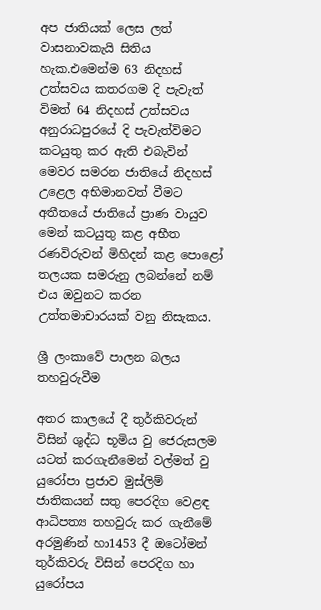අප ජාතියක් ලෙස ලත් වාසනාවකැයි සිතිය හැක.එමෙන්ම 63 නිදහස් උත්සවය කතරගම දි පැවැත් විමත් 64 නිදහස් උත්සවය අනුරාධපුරයේ දි පැවැත්විමට කටයුතු කර ඇති එබැවින් මෙවර සමරන ජාතියේ නිදහස් උළෙල අභිමානවත් වීමට අතීතයේ ජාතියේ ප්‍රාණ වායුව මෙන් කටයුතු කළ අභීත රණවිරුවන් මිහිදන් කළ පොළෝ තලයක සමරුනු ලබන්නේ නම් එය ඔවුනට කරන උත්තමාචාරයක් වනු නිසැකය.

ශ්‍රී ලංකාවේ පාලන බලය තහවුරුවීම

අතර කාලයේ දී තුර්කිවරුන් විසින් ශුද්ධ භූමිය වු ජෙරුසලම යටත් කරගැනීමෙන් වල්මත් වු යුරෝපා ප්‍රජාව මුස්ලිම් ජාතිකයන් සතු පෙරදිග වෙළඳ ආධිපත්‍ය තහවුරු කර ගැනීමේ අරමුණින් හා1453 දී ඔටෝමන් තුර්කිවරු විසින් පෙරදිග හා යුරෝපය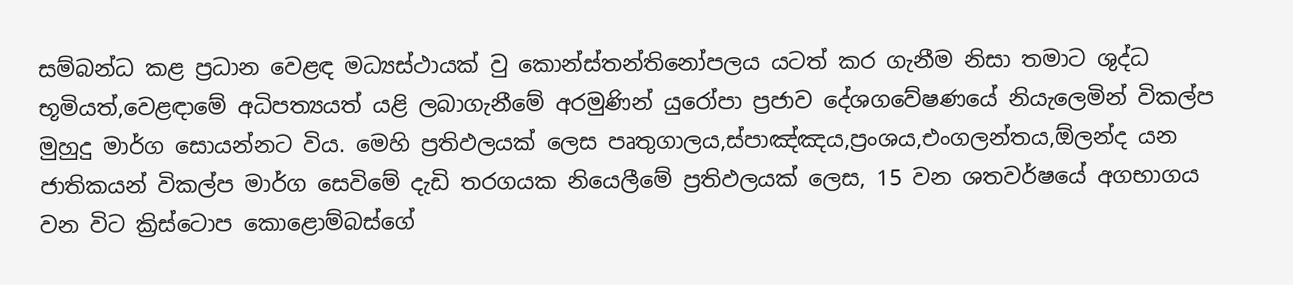සම්බන්ධ කළ ප්‍රධාන වෙළඳ මධ්‍යස්ථායක් වු කොන්ස්තන්තිනෝපලය යටත් කර ගැනීම නිසා තමාට ශුද්ධ භූමියත්,වෙළඳාමේ අධිපත්‍යයත් යළි ලබාගැනීමේ අරමුණින් යුරෝපා ප්‍රජාව දේශගවේෂණයේ නියැලෙමින් විකල්ප මුහුදු මාර්ග සොයන්නට විය. මෙහි ප්‍රතිඵලයක් ලෙස පෘතුගාලය,ස්පාඤ්ඤය,ප්‍රංශය,එංගලන්තය,ඕලන්ද යන ජාතිකයන් විකල්ප මාර්ග සෙවිමේ දැඩි තරගයක නියෙලීමේ ප්‍රතිඵලයක් ලෙස, 15 වන ශතවර්ෂයේ අගභාගය වන විට ක්‍රිස්ටොප කොළොම්බස්ගේ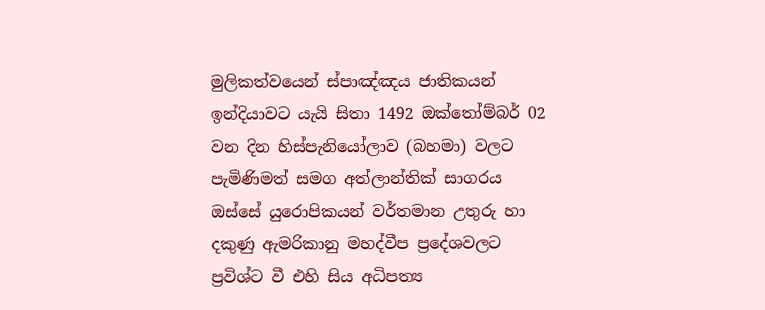මුලිකත්වයෙන් ස්පාඤ්ඤය ජාතිකයන් ඉන්දියාවට යැයි සිතා 1492 ඔක්තෝම්බර් 02 වන දින හිස්පැනියෝලාව (බහමා) වලට පැමිණිමත් සමග අත්ලාන්තික් සාගරය ඔස්සේ යුරොපිකයන් වර්තමාන උතුරු හා දකුණු ඇමරිකානු මහද්වීප ප්‍රදේශවලට ප්‍රවිශ්ට වී එහි සිය අධිපත්‍ය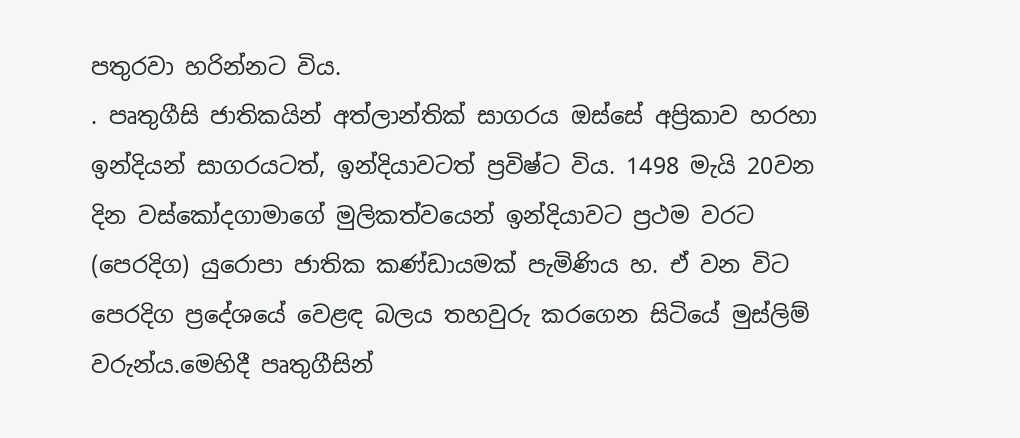පතුරවා හරින්නට විය.
. පෘතුගීසි ජාතිකයින් අත්ලාන්තික් සාගරය ඔස්සේ අප්‍රිකාව හරහා ඉන්දියන් සාගරයටත්, ඉන්දියාවටත් ප්‍රවිෂ්ට විය. 1498 මැයි 20වන දින වස්කෝදගාමාගේ මුලිකත්වයෙන් ඉන්දියාවට ප්‍රථම වරට (පෙරදිග) යුරොපා ජාතික කණ්ඩායමක් පැමිණිය හ. ඒ වන විට පෙරදිග ප්‍රදේශයේ වෙළඳ බලය තහවුරු කරගෙන සිටියේ මුස්ලිම් වරුන්ය.මෙහිදී පෘතුගීසින්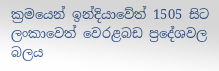ක්‍රමයෙන් ඉන්දියාවේත් 1505 සිට ලංකාවෙත් වෙරළබඩ ප්‍රදේශවල බලය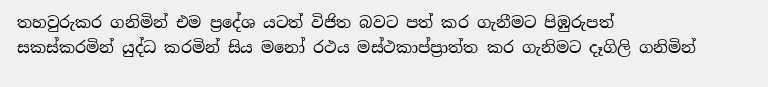තහවුරුකර ගනිමින් එම ප්‍රදේශ යටත් විජිත බවට පත් කර ගැනීමට පිඹුරුපත් සකස්කරමින් යුද්ධ කරමින් සිය මනෝ රථය මස්ථකාප්ප්‍රාත්ත කර ගැනිමට දෑගිලි ගනිමින්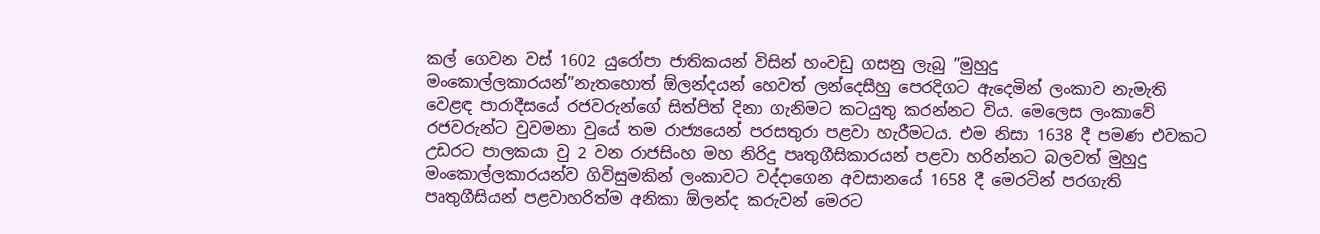කල් ගෙවන වස් 1602 යුරෝපා ජාතිකයන් විසින් හංවඩු ගසනු ලැබු ”මුහුදු මංකොල්ලකාරයන්”නැතහොත් ඕලන්දයන් හෙවත් ලන්දෙසීහු පෙරදිගට ඇදෙමින් ලංකාව නැමැති වෙළඳ පාරාදීසයේ රජවරුන්ගේ සිත්පිත් දිනා ගැනිමට කටයුතු කරන්නට විය. මෙලෙස ලංකාවේ රජවරුන්ට වුවමනා වුයේ තම රාජ්‍යයෙන් පරසතුරා පළවා හැරීමටය. එම නිසා 1638 දී පමණ එවකට උඩරට පාලකයා වු 2 වන රාජසිංහ මහ නිරිදු පෘතුගීසිකාරයන් පළවා හරින්නට බලවත් මුහුදු මංකොල්ලකාරයන්ව ගිවිසුමකින් ලංකාවට වද්දාගෙන අවසානයේ 1658 දී මෙරටින් පරගැති පෘතුගීසියන් පළවාහරිත්ම අනිකා ඕලන්ද කරුවන් මෙරට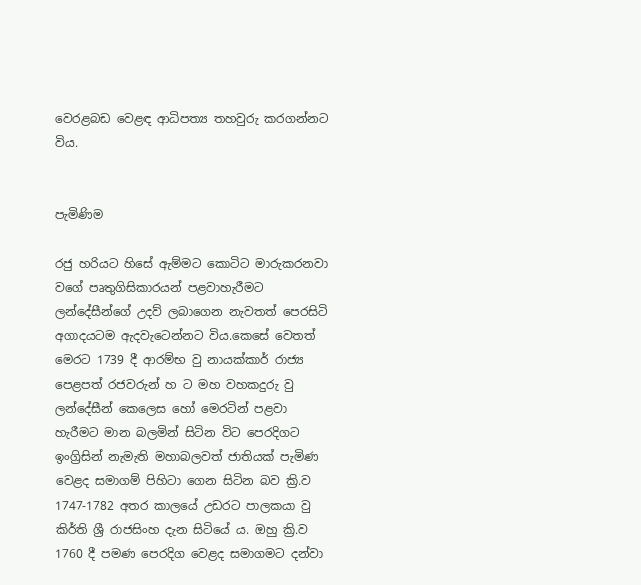වෙරළබඩ වෙළඳ ආධිපත්‍ය තහවුරු කරගන්නට විය.


පැමිණිම

රජු හරියට හිසේ ඇම්මට කොටිට මාරුකරනවා වගේ පෘතුගිසිකාරයන් පළවාහැරීමට ලන්දේසීන්ගේ උදව් ලබාගෙන නැවතත් පෙරසිටි අගාදයටම ඇදවැටෙන්නට විය.කෙසේ වෙතත් මෙරට 1739 දී ආරම්භ වු නායක්කාර් රාජ්‍ය පෙළපත් රජවරුන් හ ට මහ වහකදුරු වු ලන්දේසීන් කෙලෙස හෝ මෙරටින් පළවා හැරීමට මාන බලමින් සිටින විට පෙරදිගට ඉංග්‍රිසින් නැමැති මහාබලවත් ජාතියක් පැමිණ වෙළද සමාගම් පිහිටා ගෙන සිටින බව ක්‍රි.ව 1747‐1782 අතර කාලයේ උඩරට පාලකයා වු කිර්ති ශ්‍රී රාජසිංහ දැන සිටියේ ය. ඔහු ක්‍රි.ව 1760 දී පමණ පෙරදිග වෙළද සමාගමට දන්වා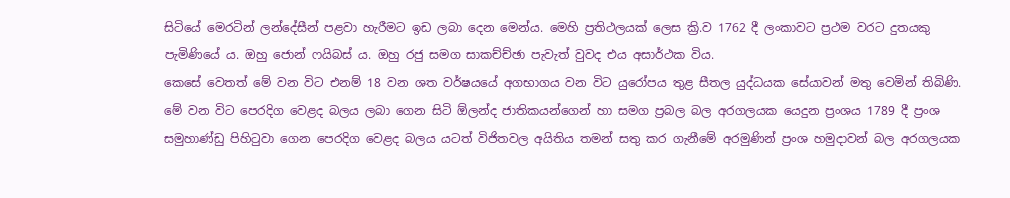සිටියේ මෙරටින් ලන්දේසීන් පළවා හැරීමට ඉඩ ලබා දෙන මෙන්ය. මෙහි ප්‍රතිථලයක් ලෙස ක්‍රි.ව 1762 දී ලංකාවට ප්‍රථම වරට දුතයකු පැමිණියේ ය. ඔහු ජොන් ෆයිබස් ය. ඔහු රජු සමග සාකච්ච්ඡා පැවැත් වුවද එය අසාර්ථක විය.
කෙසේ වෙතත් මේ වන විට එනම් 18 වන ශත වර්ෂයයේ අගභාගය වන විට යුරෝපය තුළ සීතල යුද්ධයක සේයාවන් මතු වෙමින් තිබිණි. මේ වන විට පෙරදිග වෙළද බලය ලබා ගෙන සිටි ඕලන්ද ජාතිකයන්ගෙන් හා සමග ප්‍රබල බල අරගලයක යෙදුන ප්‍රංශය 1789 දී ප්‍රංශ සමුහාණ්ඩු පිහිටුවා ගෙන පෙරදිග වෙළද බලය යටත් විජිතවල අයිතිය තමන් සතු කර ගැනීමේ අරමුණින් ප්‍රංශ හමුදාවන් බල අරගලයක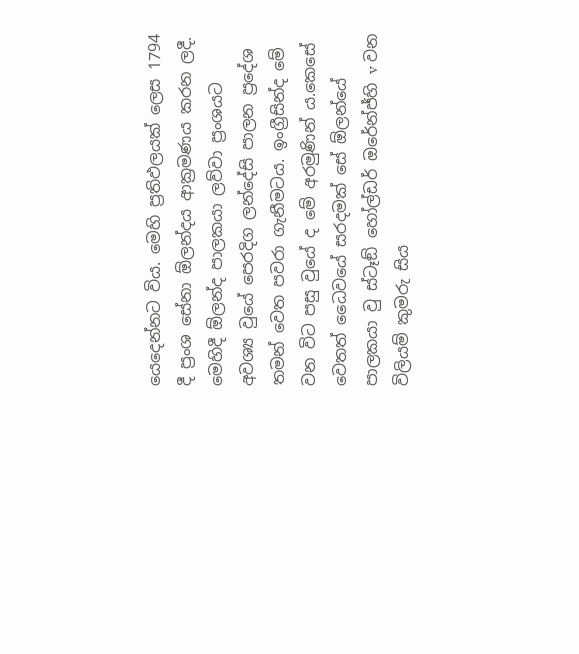යෙදෙන්නට විය. මෙහි ප්‍රතිඵලයක් ලෙස 1794 දී ප්‍රංශ සේනා ඕලන්දය ආක්‍රමණය කරන ලදී. මෙහිදී ඕලන්ද පාලකයා ලව්වා ප්‍රංශයට අවශ්‍ය වුයේ පෙරදිග ලන්දේසි පාලන ප්‍රදේශ තමන් වෙත පවරා ගැනීමටය. ඉංග්‍රීසින්ද මේ වන විට පසු වුයේ ද මේ අරමුණින් ය.කෙසේ වෙතත් ධෛවයේ සරදමක් සේ ඕලන්යේ පාලකයා වු ස්ටෑඞ් හෝල්ඩර් ඔරේන්ජ්හි v වන විලියම් කුමරු සිය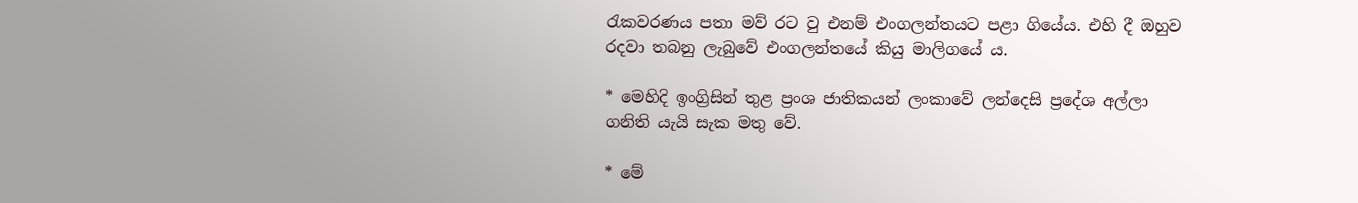රැකවරණය පතා මව් රට වු එනම් එංගලන්තයට පළා ගියේය. එහි දී ඔහුව රදවා තබනු ලැබුවේ එංගලන්තයේ කියු මාලිගයේ ය.

* මෙහිදි ඉංග්‍රිසින් තුළ ප්‍රංශ ජාතිකයන් ලංකාවේ ලන්දෙසි ප්‍රදේශ අල්ලා ගනිති යැයි සැක මතු වේ.

* මේ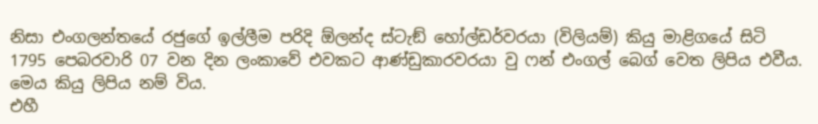නිසා එංගලන්තයේ රජුගේ ඉල්ලීම පරිදි ඕලන්ද ස්ටැඞ් හෝල්ඩර්වරයා (විලියම්) කියු මාළිගයේ සිටි 1795 පෙබරවාරි 07 වන දින ලංකාවේ එවකට ආණ්ඩුකාරවරයා වු ෆන් එංගල් බෙග් වෙත ලිපිය එවීය. මෙය කියු ලිපිය නම් විය.
එහී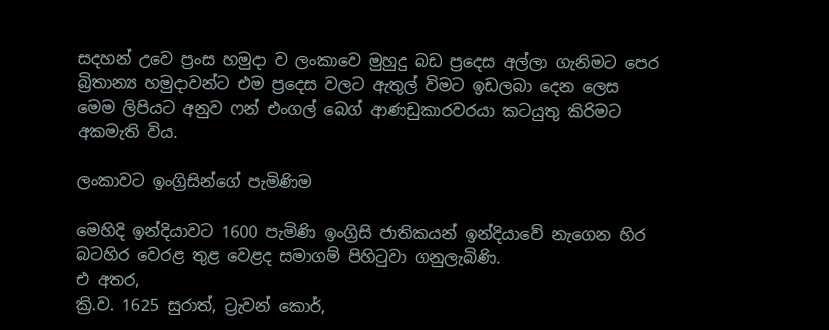සදහන් උවෙ ප්‍රංස හමුදා ව ලංකාවෙ මුහුදු බඩ ප්‍රදෙස අල්ලා ගැනිමට පෙර බ්‍රිතාන්‍ය හමුදාවන්ට එම ප්‍රදෙස වලට ඇතුල් විමට ඉඩලබා දෙන ලෙස
මෙම ලිපියට අනුව ෆන් එංගල් බෙග් ආණඩුකාරවරයා කටයුතු කිරිමට අකමැති විය.

ලංකාවට ඉංග්‍රිසින්ගේ පැමිණිම

මෙහිදි ඉන්දියාවට 1600 පැමිණි ඉංග්‍රිසි ජාතිකයන් ඉන්දියාවේ නැගෙන හිර බටහිර වෙරළ තුළ වෙළද සමාගම් පිහිටුවා ගනුලැබිණි.
එ අතර,
ක්‍රි.ව. 1625 සුරාත්, ට්‍රැවන් කොර්,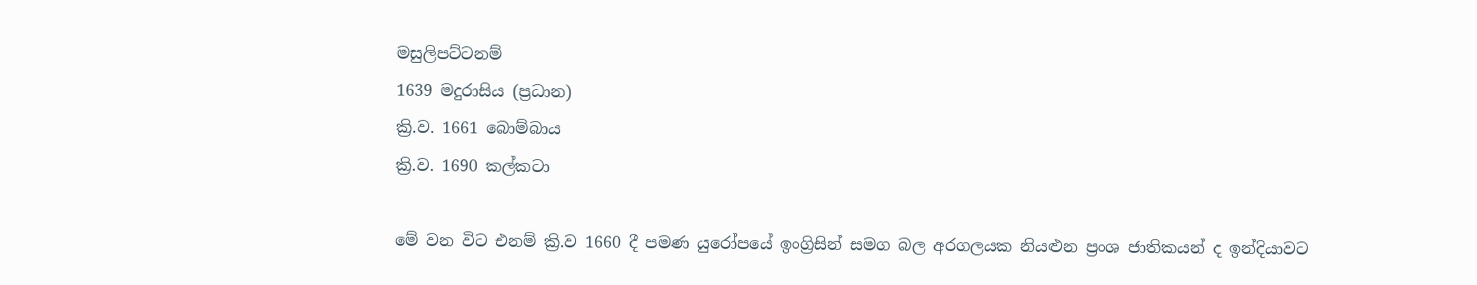මසුලිපට්ටනම්
1639 මදුරාසිය (ප්‍රධාන)
ක්‍රි.ව. 1661 බොම්බාය
ක්‍රි.ව. 1690 කල්කටා

මේ වන විට එනම් ක්‍රි.ව 1660 දී පමණ යුරෝපයේ ඉංග්‍රිසින් සමග බල අරගලයක නියළුන ප්‍රංශ ජාතිකයන් ද ඉන්දියාවට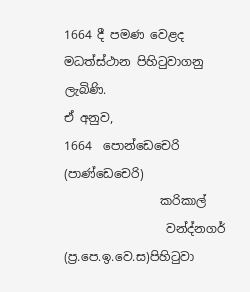1664 දී පමණ වෙළද මධත්‍ස්ථාන පිහිටුවාගනු ලැබිණි.
ඒ අනුව,
1664  පොන්ඩෙචෙරි (පාණ්ඩෙචෙරි)
                කරිකාල්
                 වන්ද්නගර්
(ප්‍ර.පෙ.ඉ.වෙ.ස)පිහිටුවා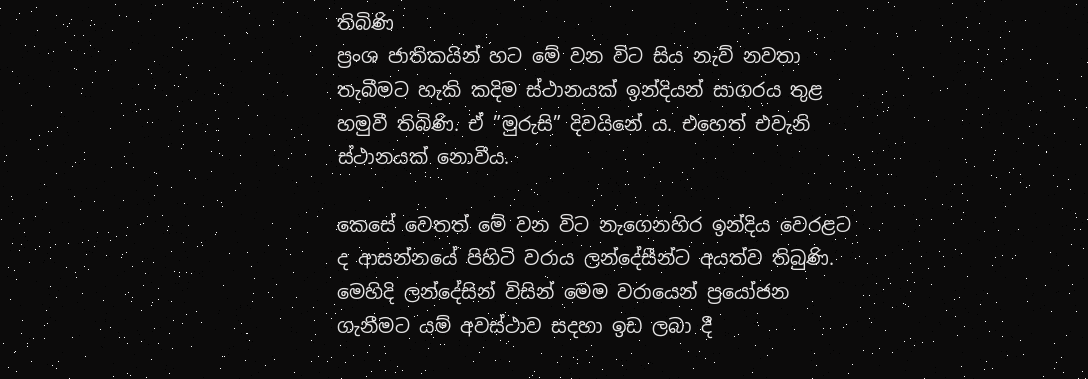තිබිණි
ප්‍රංශ ජාතිකයින් හට මේ වන විට සිය නැව් නවතා තැබීමට හැකි කදිම ස්ථානයක් ඉන්දියන් සාගරය තුළ හමුවී තිබිණි. ඒ ”මුරුසි” දිවයිනේ ය. එහෙත් එවැනි ස්ථානයක් නොවීය.

කෙසේ වෙතත් මේ වන විට නැගෙනහිර ඉන්දිය වෙරළට ද ආසන්නයේ පිහිටි වරාය ලන්දේසීන්ට අයත්ව තිබුණි. මෙහිදි ලන්දේසින් විසින් මෙම වරායෙන් ප්‍රයෝජන ගැනීමට යම් අවස්ථාව සදහා ඉඩ ලබා දී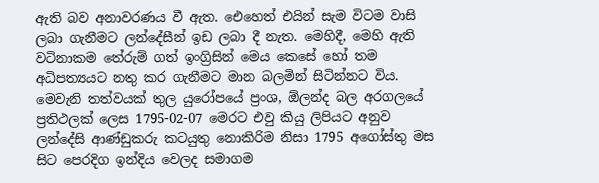ඇති බව අනාවරණය වී ඇත. ඓහෙත් එයින් සැම විටම වාසි ලබා ගැනීමට ලන්දේසීන් ඉඩ ලබා දී නැත. මෙහිදී, මෙහි ඇති වටිනාකම තේරුම් ගත් ඉංග්‍රිසින් මෙය කෙසේ හෝ තම අධිපත්‍යයට නතු කර ගැනීමට මාන බලමින් සිටින්නට විය. මෙවැනි තත්වයක් තුල යුරෝපයේ ප්‍රංශ, ඕලන්ද බල අරගලයේ ප්‍රතිථලක් ලෙස 1795-02-07 මෙරට එවු කියු ලිපියට අනුව ලන්දේසි ආණ්ඩුකරු කටයුතු නොකිරිම නිසා 1795 අගෝස්තු මස සිට පෙරදිග ඉන්දිය වෙලද සමාගම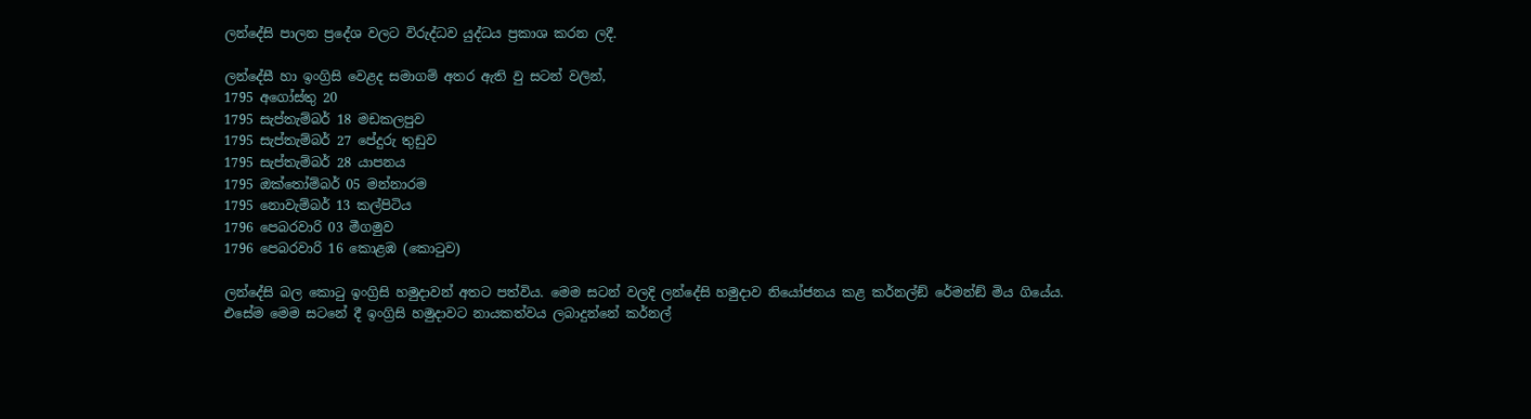ලන්දේසි පාලන ප්‍රදේශ වලට විරුද්ධව යුද්ධය ප්‍රකාශ කරන ලදී.

ලන්දේසී හා ඉංග්‍රිසි වෙළද සමාගම් අතර ඇති වු සටන් වලින්,
1795 අගෝස්තු 20
1795 සැප්තැම්බර් 18 මඩකලපුව
1795 සැප්තැම්බර් 27 පේදුරු තුඩුව
1795 සැප්තැම්බර් 28 යාපනය
1795 ඔක්තෝම්බර් 05 මන්නාරම
1795 නොවැම්බර් 13 කල්පිටිය
1796 පෙබරවාරි 03 මීගමුව
1796 පෙබරවාරි 16 කොළඹ (කොටුව)

ලන්දේසි බල කොටු ඉංග්‍රිසි හමුදාවන් අතට පත්විය. මෙම සටන් වලදි ලන්දේසි හමුදාව නියෝජනය කළ කර්නල්ඞ් රේමන්ඞ් මිය ගියේය. එසේම මෙම සටනේ දී ඉංග්‍රිසි හමුදාවට නායකත්වය ලබාදුන්නේ කර්නල්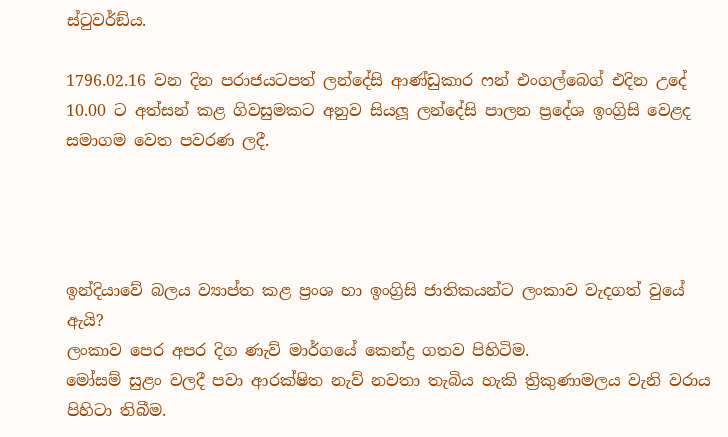ස්ටුවර්ඞ්ය.

1796.02.16 වන දින පරාජයටපත් ලන්දේසි ආණ්ඩුකාර ෆන් එංගල්බෙග් එදින උදේ 10.00 ට අත්සන් කළ ගිවසුමකට අනුව සියලූ ලන්දේසි පාලන ප්‍රදේශ ඉංග්‍රිසි වෙළද සමාගම වෙත පවරණ ලදී.




ඉන්දියාවේ බලය ව්‍යාප්ත කළ ප්‍රංශ හා ඉංග්‍රිසි ජාතිකයන්ට ලංකාව වැදගත් වුයේ ඇයි?
ලංකාව පෙර අපර දිග ණැව් මාර්ගයේ කෙන්ද්‍ර ගතව පිහිටිම.
මෝසම් සුළං වලදී පවා ආරක්ෂිත නැව් නවතා තැබිය හැකි ත්‍රිකුණාමලය වැනි වරාය පිහිටා තිබීම.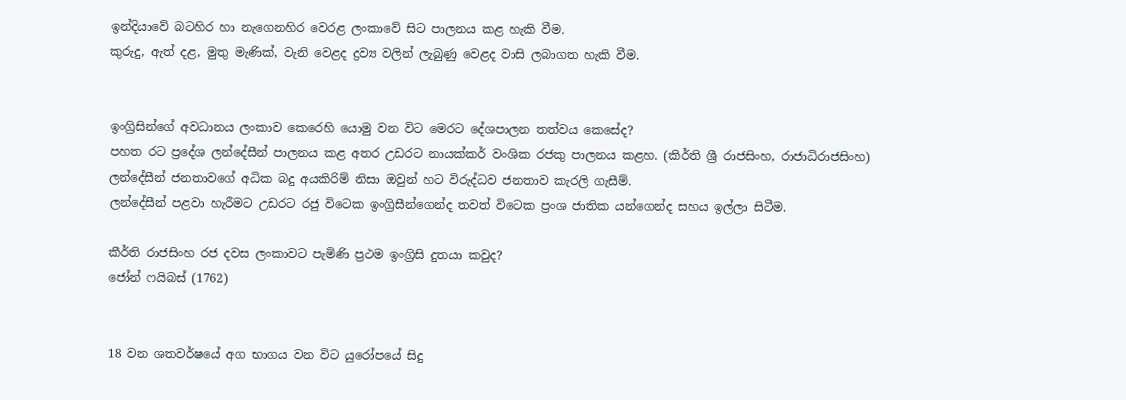ඉන්දියාවේ බටහිර හා නැගෙනහිර වෙරළ ලංකාවේ සිට පාලනය කළ හැකි වීම.
කුරුදු, ඇත් දළ, මුතු මැණික්, වැනි වෙළද ද්‍රව්‍ය වලින් ලැබුණු වෙළද වාසි ලබාගත හැකි වීම.


ඉංග්‍රිසින්ගේ අවධානය ලංකාව කෙරෙහි යොමු වන විට මෙරට දේශපාලන තත්වය කෙසේද?
පහත රට ප්‍රදේශ ලන්දේසීන් පාලනය කළ අතර උඩරට නායක්කර් වංශික රජකු පාලනය කළහ. (කිර්ති ශ්‍රී රාජසිංහ, රාජාධිරාජසිංහ)
ලන්දේසීන් ජනතාවගේ අධික බදු අයකිරිම් නිසා ඔවුන් හට විරුද්ධව ජනතාව කැරලි ගැසීම්.
ලන්දේසීන් පළවා හැරීමට උඩරට රජු විටෙක ඉංග්‍රිසීන්ගෙන්ද තවත් විටෙක ප්‍රංශ ජාතික යන්ගෙන්ද සහය ඉල්ලා සිටීම.

කීර්ති රාජසිංහ රජ දවස ලංකාවට පැමිණි ප්‍රථම ඉංග්‍රිසි දුතයා කවුද?
ජෝන් ෆයිබස් (1762)


18 වන ශතවර්ෂයේ අග භාගය වන විට යුරෝපයේ සිදු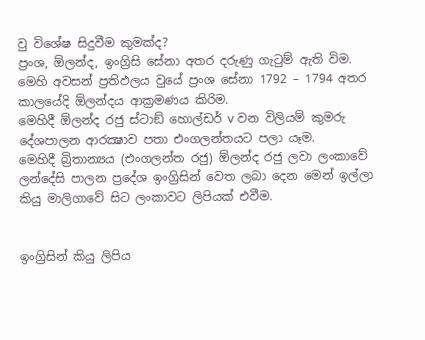වු විශේෂ සිදුවීම කුමක්ද?
ප්‍රංශ, ඕලන්ද, ඉංග්‍රිසි සේනා අතර දරුණු ගැටුම් ඇති විම.
මෙහි අවසන් ප්‍රතිඵලය වුයේ ප්‍රංශ සේනා 1792 – 1794 අතර කාලයේදි ඕලන්දය ආක්‍රමණය කිරිම.
මෙහිදී ඕලන්ද රජු ස්ටාඞ් හොල්ඩර් v වන විලියම් කුමරු දේශපාලන ආරක්‍ෂාව පතා එංගලන්තයට පලා යෑම.
මෙහිදී බ්‍රිතාන්‍යය (එංගලන්ත රජු) ඕලන්ද රජු ලවා ලංකාවේ ලන්දේසි පාලන ප්‍රදේශ ඉංග්‍රිසින් වෙත ලබා දෙන මෙන් ඉල්ලා කියු මාලිගාවේ සිට ලංකාවට ලිපියක් එවීම.


ඉංග්‍රිසින් කියු ලිපිය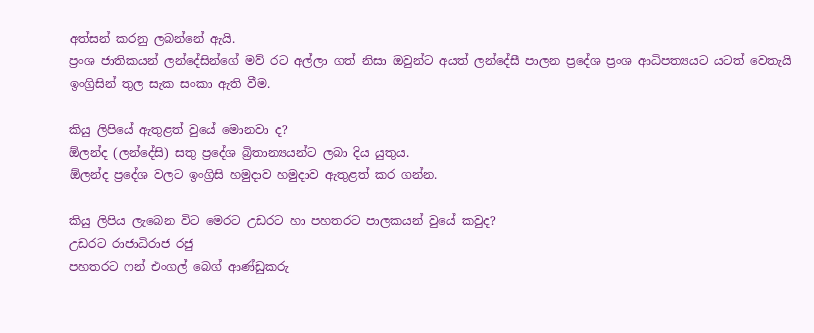අත්සන් කරනු ලබන්නේ ඇයි.
ප්‍රංශ ජාතිකයන් ලන්දේසින්ගේ මව් රට අල්ලා ගත් නිසා ඔවුන්ට අයත් ලන්දේසී පාලන ප්‍රදේශ ප්‍රංශ ආධිපත්‍යයට යටත් වෙතැයි ඉංග්‍රිසින් තුල සැක සංකා ඇති වීම.

කියු ලිපියේ ඇතුළත් වුයේ මොනවා ද?
ඕලන්ද (ලන්දේසි) සතු ප්‍රදේශ බ්‍රිතාන්‍යයන්ට ලබා දිය යුතුය.
ඕලන්ද ප්‍රදේශ වලට ඉංග්‍රිසි හමුදාව හමුදාව ඇතුළත් කර ගන්න.

කියු ලිපිය ලැබෙන විට මෙරට උඩරට හා පහතරට පාලකයන් වුයේ කවුද?
උඩරට රාජාධිරාජ රජු
පහතරට ෆන් එංගල් බෙග් ආණ්ඩුකරු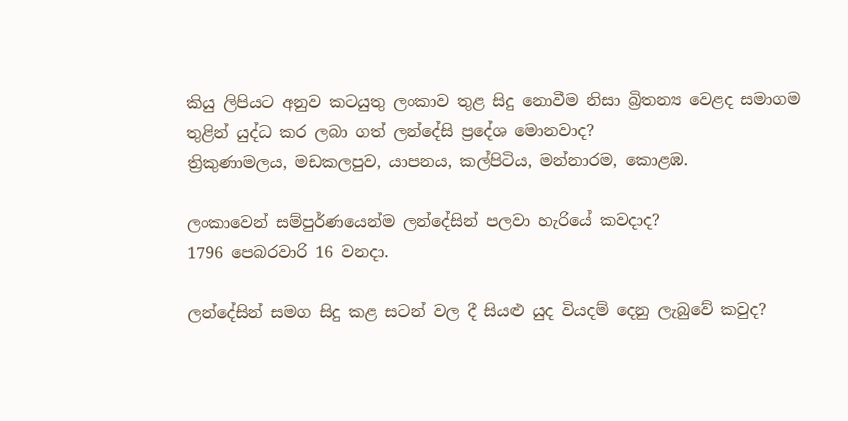කියු ලිපියට අනුව කටයුතු ලංකාව තුළ සිදු නොවීම නිසා බ්‍රිතන්‍ය වෙළද සමාගම තුළින් යුද්ධ කර ලබා ගත් ලන්දේසි ප්‍රදේශ මොනවාද?
ත්‍රිකුණාමලය, මඩකලපුව, යාපනය, කල්පිටිය, මන්නාරම, කොළඹ.

ලංකාවෙන් සම්පුර්ණයෙන්ම ලන්දේසින් පලවා හැරියේ කවදාද?
1796 පෙබරවාරි 16 වනදා.

ලන්දේසින් සමග සිදු කළ සටන් වල දී සියළු යුද වියදම් දෙනු ලැබුවේ කවුද?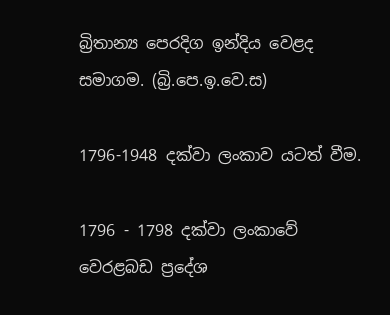බ්‍රිතාන්‍ය පෙරදිග ඉන්දිය වෙළද සමාගම. (බ්‍රි.පෙ.ඉ.වෙ.ස)

1796-1948 දක්වා ලංකාව යටත් වීම.

1796 - 1798 දක්වා ලංකාවේ වෙරළබඩ ප්‍රදේශ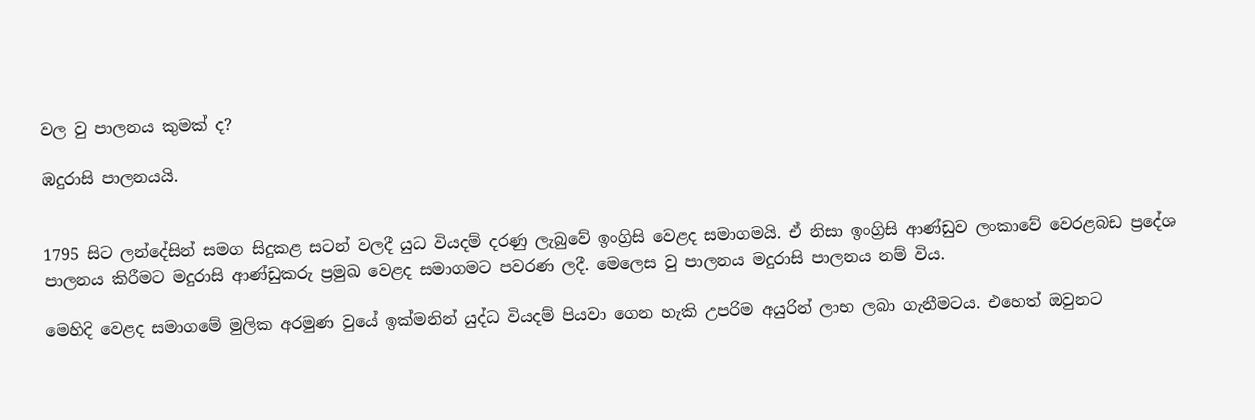වල වු පාලනය කුමක් ද?

ඹදුරාසි පාලනයයි.


1795 සිට ලන්දේසින් සමග සිදුකළ සටන් වලදී යුධ වියදම් දරණු ලැබුවේ ඉංග්‍රිසි වෙළද සමාගමයි. ඒ නිසා ඉංග්‍රිසි ආණ්ඩුව ලංකාවේ වෙරළබඩ ප්‍රදේශ පාලනය කිරීමට මදුරාසි ආණ්ඩුකරු ප්‍රමුඛ වෙළද සමාගමට පවරණ ලදී. මෙලෙස වු පාලනය මදුරාසි පාලනය නම් විය.

මෙහිදි වෙළද සමාගමේ මුලික අරමුණ වුයේ ඉක්මනින් යුද්ධ වියදම් පියවා ගෙන හැකි උපරිම අයුරින් ලාභ ලබා ගැනීමටය. එහෙත් ඔවුනට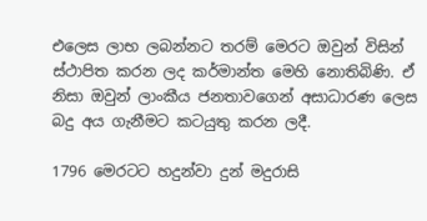එලෙස ලාභ ලබන්නට තරම් මෙරට ඔවුන් විසින් ස්ථාපිත කරන ලද කර්මාන්ත මෙහි නොතිබිණි. ඒ නිසා ඔවුන් ලාංකීය ජනතාවගෙන් අසාධාරණ ලෙස බදු අය ගැනීමට කටයුතු කරන ලදී.

1796 මෙරටට හදුන්වා දුන් මදුරාසි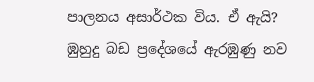පාලනය අසාර්ථක විය. ඒ ඇයි?
ඹුහුදු බඩ ප්‍රදේශයේ ඇරඹුණු නව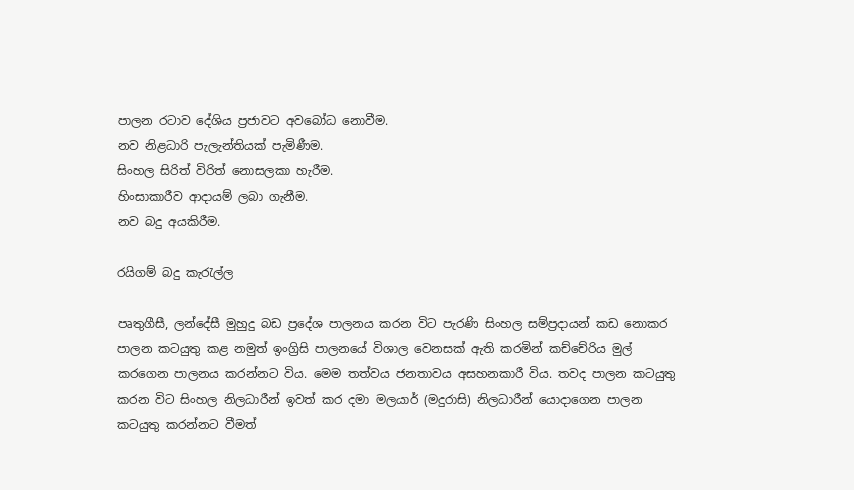පාලන රටාව දේශිය ප්‍රජාවට අවබෝධ නොවීම.
නව නිළධාරි පැලැන්තියක් පැමිණීම.
සිංහල සිරිත් විරිත් නොසලකා හැරීම.
හිංසාකාරීව ආදායම් ලබා ගැනීම.
නව බදු අයකිරීම.

රයිගම් බදු කැරැල්ල

පෘතුගීසී, ලන්දේසී මුහුදු බඩ ප්‍රදේශ පාලනය කරන විට පැරණි සිංහල සම්ප්‍රදායන් කඩ නොකර පාලන කටයුතු කළ නමුත් ඉංග්‍රිසි පාලනයේ විශාල වෙනසක් ඇති කරමින් කච්චේරිය මුල් කරගෙන පාලනය කරන්නට විය. මෙම තත්වය ජනතාවය අසහනකාරී විය. තවද පාලන කටයුතු කරන විට සිංහල නිලධාරීන් ඉවත් කර දමා මලයාර් (මදුරාසි) නිලධාරීන් යොදාගෙන පාලන කටයුතු කරන්නට වීමත්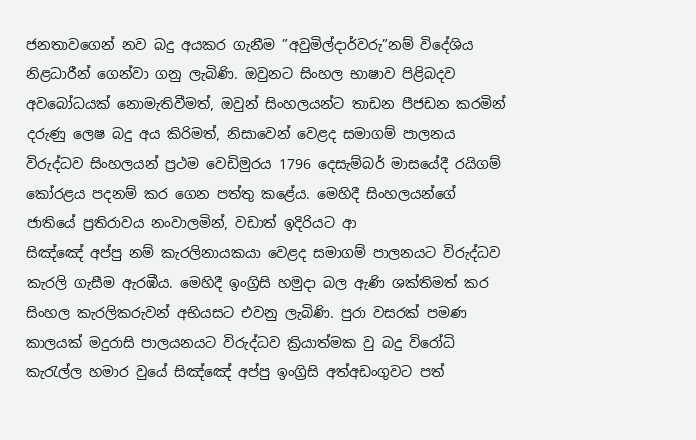ජනතාවගෙන් නව බදු අයකර ගැනීම ”අවුමිල්දාර්වරු”නම් විදේශිය නිළධාරීන් ගෙන්වා ගනු ලැබිණි. ඔවුනට සිංහල භාෂාව පිළිබදව අවබෝධයක් නොමැතිවීමත්, ඔවුන් සිංහලයන්ට තාඩන පීජඩන කරමින් දරුණු ලෙෂ බදු අය කිරිමත්, නිසාවෙන් වෙළද සමාගම් පාලනය විරුද්ධව සිංහලයන් ප්‍රථම වෙඩිමුරය 1796 දෙසැම්බර් මාසයේදී රයිගම් කෝරළය පදනම් කර ගෙන පත්තු කළේය. මෙහිදී සිංහලයන්ගේ ජාතියේ ප්‍රතිරාවය නංවාලමින්, වඩාත් ඉදිරියට ආ
සිඤ්ඤේ අප්පු නම් කැරලිනායකයා වෙළද සමාගම් පාලනයට විරුද්ධව කැරලි ගැසීම ඇරඹීය. මෙහිදී ඉංග්‍රිසි හමුදා බල ඇණි ශක්තිමත් කර සිංහල කැරලිකරුවන් අභියසට එවනු ලැබිණි. පුරා වසරක් පමණ කාලයක් මදුරාසි පාලයනයට විරුද්ධව ක්‍රියාත්මක වු බදු විරෝධි කැරැල්ල හමාර වුයේ සිඤ්ඤේ අප්පු ඉංග්‍රිසි අත්අඩංගුවට පත්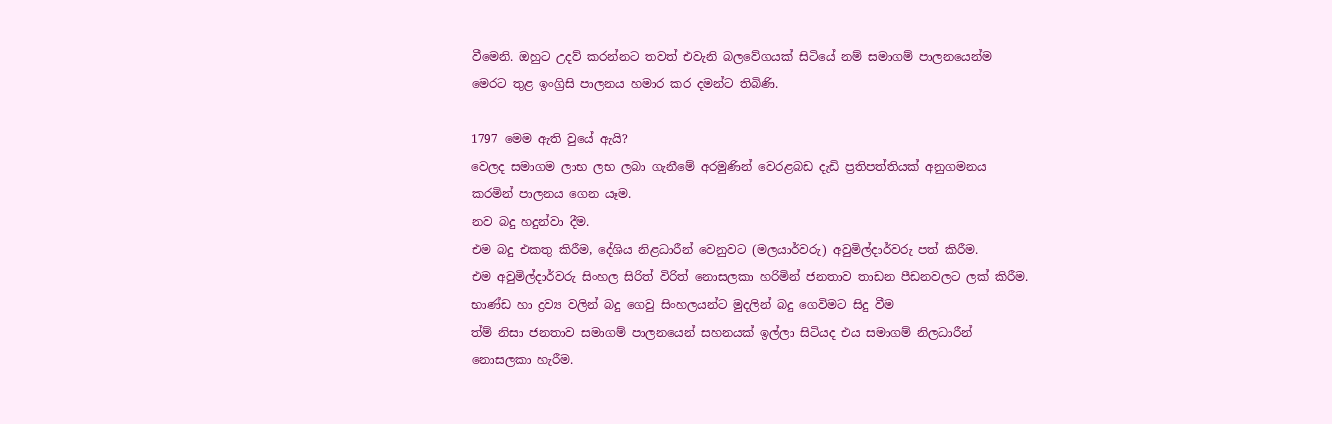වීමෙනි. ඔහුට උදව් කරන්නට තවත් එවැනි බලවේගයක් සිටියේ නම් සමාගම් පාලනයෙන්ම මෙරට තුළ ඉංග්‍රිසි පාලනය හමාර කර දමන්ට තිබිණි.

1797 මෙම ඇති වුයේ ඇයි?
වෙලද සමාගම ලාභ ලභ ලබා ගැනීමේ අරමුණින් වෙරළබඩ දැඩි ප්‍රතිපත්තියක් අනුගමනය කරමින් පාලනය ගෙන යෑම.
නව බදු හදුන්වා දීම.
එම බදු එකතු කිරීම, දේශිය නිළධාරීන් වෙනුවට (මලයාර්වරු) අවුමිල්දාර්වරු පත් කිරීම.
එම අවුමිල්දාර්වරු සිංහල සිරිත් විරිත් නොසලකා හරිමින් ජනතාව තාඩන පීඩනවලට ලක් කිරීම.
භාණ්ඩ හා ද්‍රව්‍ය වලින් බදු ගෙවු සිංහලයන්ට මුදලින් බදු ගෙවිමට සිදු වීම
ත්‍ම් නිසා ජනතාව සමාගම් පාලනයෙන් සහනයක් ඉල්ලා සිටියද එය සමාගම් නිලධාරීන් නොසලකා හැරීම.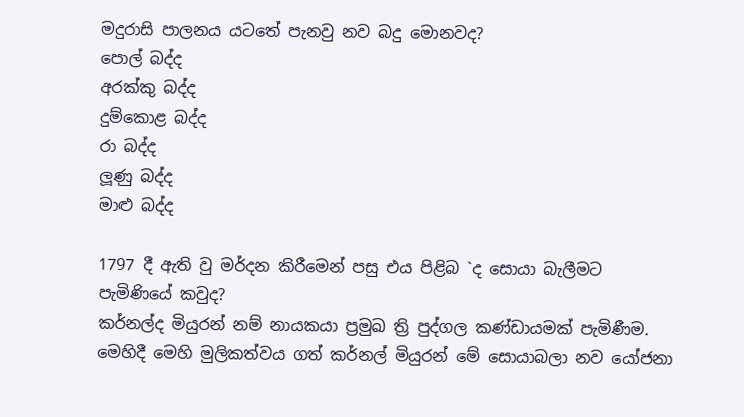මදුරාසි පාලනය යටතේ පැනවු නව බදු මොනවද?
පොල් බද්ද
අරක්කු බද්ද
දුම්කොළ බද්ද
රා බද්ද
ලූණු බද්ද
මාළු බද්ද

1797 දී ඇති වු මර්දන කිරීමෙන් පසු එය පිළිබ `ද සොයා බැලීමට පැමිණියේ කවුද?
කර්නල්ද මියුරන් නම් නායකයා ප්‍රමුඛ ත්‍රි පුද්ගල කණ්ඩායමක් පැමිණීම. මෙහිදී මෙහි මුලිකත්වය ගත් කර්නල් මියුරන් මේ සොයාබලා නව යෝජනා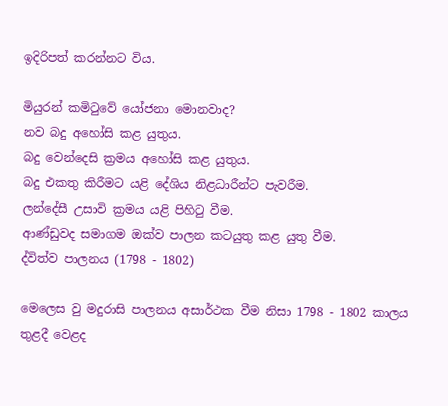ඉදිරිපත් කරන්නට විය.

මියුරන් කමිටුවේ යෝජනා මොනවාද?
නව බදු අහෝසි කළ යුතුය.
බදු වෙන්දෙසි ක්‍රමය අහෝසි කළ යුතුය.
බදු එකතු කිරීමට යළි දේශිය නිළධාරීන්ට පැවරීම.
ලන්දේසී උසාවි ක්‍රමය යළි පිහිටු වීම.
ආණ්ඩුවද සමාගම ඔක්ව පාලන කටයුතු කළ යුතු වීම.
ද්විත්ව පාලනය (1798 - 1802)

මෙලෙස වු මදුරාසි පාලනය අසාර්ථක වීම නිසා 1798 - 1802 කාලය තුළදී වෙළද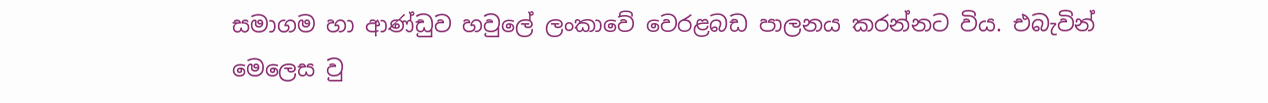සමාගම හා ආණ්ඩුව හවුලේ ලංකාවේ වෙරළබඩ පාලනය කරන්නට විය. එබැවින් මෙලෙස වු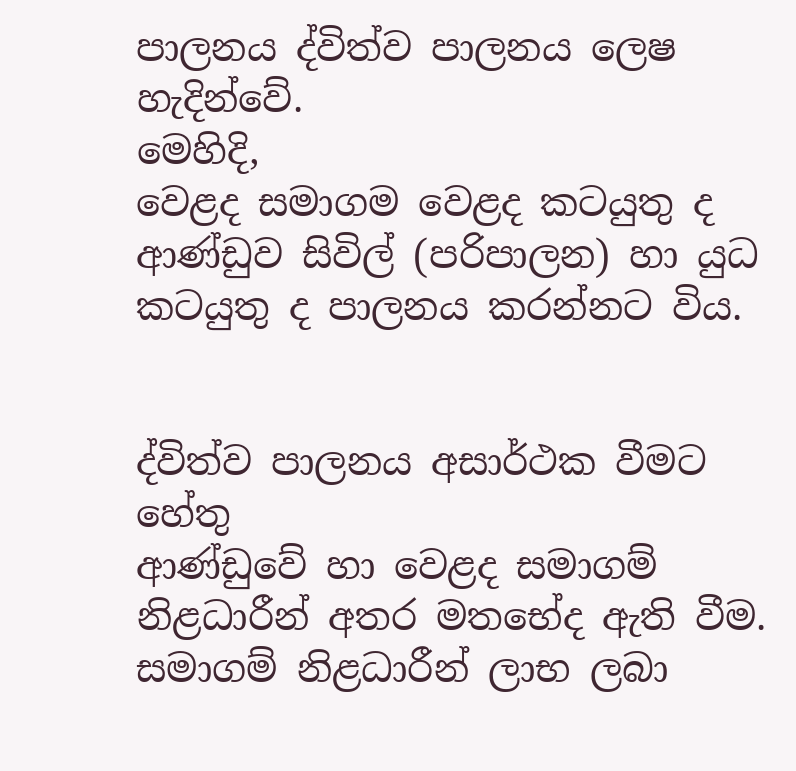පාලනය ද්විත්ව පාලනය ලෙෂ හැදින්වේ.
මෙහිදි,
වෙළද සමාගම වෙළද කටයුතු ද
ආණ්ඩුව සිවිල් (පරිපාලන) හා යුධ කටයුතු ද පාලනය කරන්නට විය.


ද්විත්ව පාලනය අසාර්ථක වීමට හේතු
ආණ්ඩුවේ හා වෙළද සමාගම් නිළධාරීන් අතර මතභේද ඇති වීම.
සමාගම් නිළධාරීන් ලාභ ලබා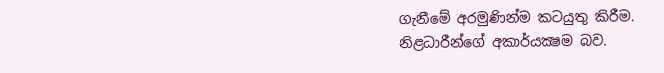ගැනීමේ අරමුණින්ම කටයුතු කිරීම.
නිළධාරීන්ගේ අකාර්යක්‍ෂම බව.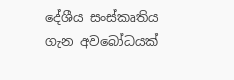දේශීය සංස්කෘතිය ගැන අවබෝධයක්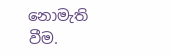නොමැති වීම.